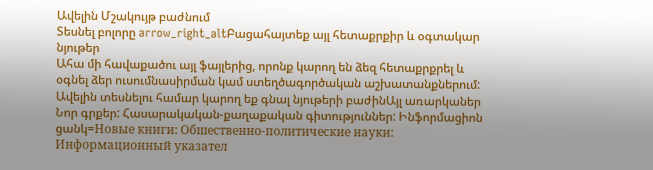Ավելին Մշակույթ բաժնում
Տեսնել բոլորը arrow_right_altԲացահայտեք այլ հետաքրքիր և օգտակար նյութեր
Ահա մի հավաքածու այլ ֆայլերից, որոնք կարող են ձեզ հետաքրքրել և օգնել ձեր ուսումնասիրման կամ ստեղծագործական աշխատանքներում: Ավելին տեսնելու համար կարող եք գնալ նյութերի բաժինԱյլ առարկաներ
Նոր գրքեր: Հասարակական-քաղաքական գիտություններ: Ինֆորմացիոն ցանկ=Новые книги: Обшественно-политические науки: Информационный указател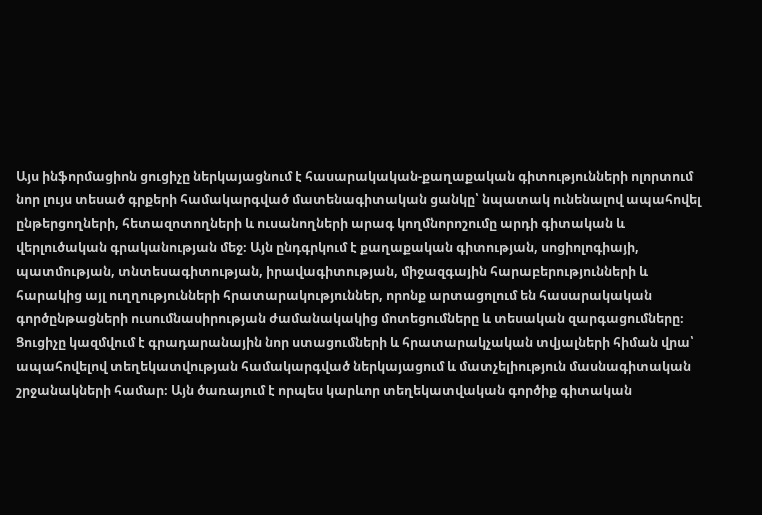Այս ինֆորմացիոն ցուցիչը ներկայացնում է հասարակական-քաղաքական գիտությունների ոլորտում նոր լույս տեսած գրքերի համակարգված մատենագիտական ցանկը՝ նպատակ ունենալով ապահովել ընթերցողների, հետազոտողների և ուսանողների արագ կողմնորոշումը արդի գիտական և վերլուծական գրականության մեջ։ Այն ընդգրկում է քաղաքական գիտության, սոցիոլոգիայի, պատմության, տնտեսագիտության, իրավագիտության, միջազգային հարաբերությունների և հարակից այլ ուղղությունների հրատարակություններ, որոնք արտացոլում են հասարակական գործընթացների ուսումնասիրության ժամանակակից մոտեցումները և տեսական զարգացումները։ Ցուցիչը կազմվում է գրադարանային նոր ստացումների և հրատարակչական տվյալների հիման վրա՝ ապահովելով տեղեկատվության համակարգված ներկայացում և մատչելիություն մասնագիտական շրջանակների համար։ Այն ծառայում է որպես կարևոր տեղեկատվական գործիք գիտական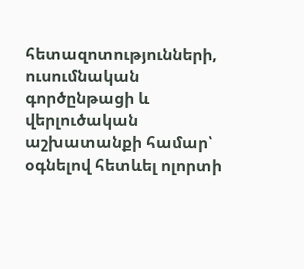հետազոտությունների, ուսումնական գործընթացի և վերլուծական աշխատանքի համար՝ օգնելով հետևել ոլորտի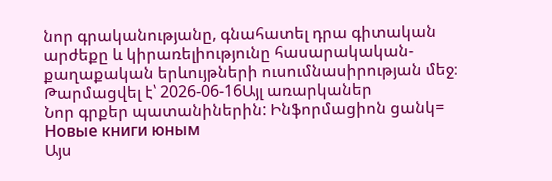նոր գրականությանը, գնահատել դրա գիտական արժեքը և կիրառելիությունը հասարակական-քաղաքական երևույթների ուսումնասիրության մեջ։
Թարմացվել է՝ 2026-06-16Այլ առարկաներ
Նոր գրքեր պատանիներին: Ինֆորմացիոն ցանկ= Новые книги юным
Այս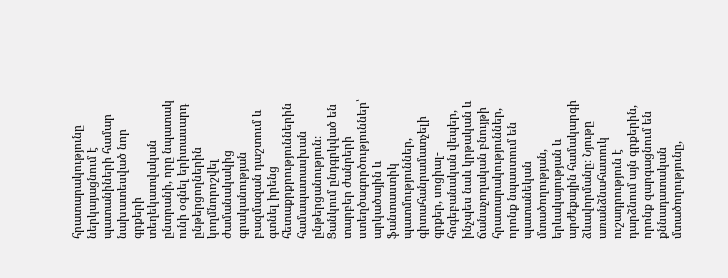հրատարակությունը ներկայացնում է պատանիների համար նախատեսված նոր գրքերի տեղեկատվական ընտրանի, որը նպատակ ունի օգնել երիտասարդ ընթերցողներին կողմնորոշվել ժամանակակից գրականության բազմազան դաշտում և գտնել իրենց հետաքրքրություններին համապատասխան ընթերցանություն։ Ցանկում ընդգրկված են տարբեր ժանրերի ստեղծագործություններ՝ արկածային և ֆանտաստիկ պատմություններ, գիտահանրամատչելի գրքեր, սոցիալ-հոգեբանական վեպեր, ինչպես նաև կրթական և ճանաչողական բնույթի հրատարակություններ, որոնք նպաստում են պատանեկան մտածողության, երևակայության և արժեքային համակարգի ձևավորմանը։ Նյութը առանձնահատուկ ուշադրություն է դարձնում այն գրքերին, որոնք զարգացնում են քննադատական մտածողությունը,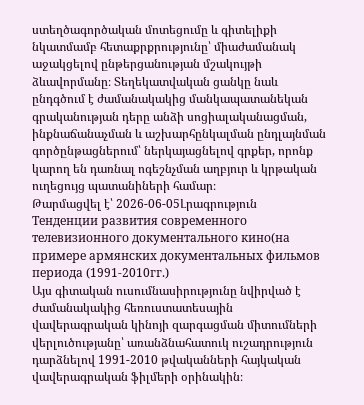ստեղծագործական մոտեցումը և գիտելիքի նկատմամբ հետաքրքրությունը՝ միաժամանակ աջակցելով ընթերցանության մշակույթի ձևավորմանը։ Տեղեկատվական ցանկը նաև ընդգծում է ժամանակակից մանկապատանեկան գրականության դերը անձի սոցիալականացման, ինքնաճանաչման և աշխարհընկալման ընդլայնման գործընթացներում՝ ներկայացնելով գրքեր, որոնք կարող են դառնալ ոգեշնչման աղբյուր և կրթական ուղեցույց պատանիների համար։
Թարմացվել է՝ 2026-06-05Լրագրություն
Тенденции развития современного телевизионного документального кино(на примере армянских документальных фильмов периода (1991-2010гг.)
Այս գիտական ուսումնասիրությունը նվիրված է ժամանակակից հեռուստատեսային վավերագրական կինոյի զարգացման միտումների վերլուծությանը՝ առանձնահատուկ ուշադրություն դարձնելով 1991-2010 թվականների հայկական վավերագրական ֆիլմերի օրինակին։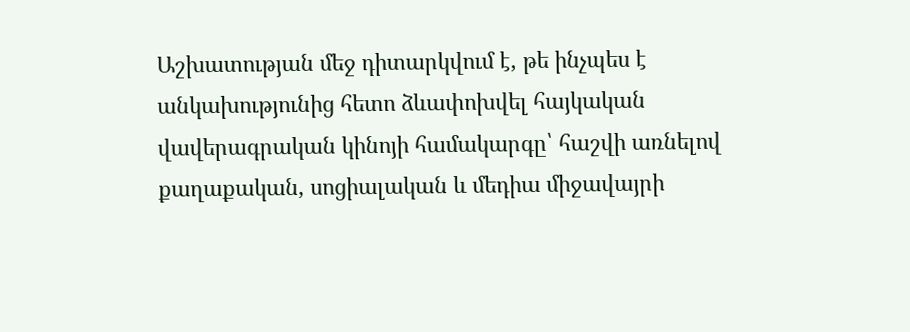Աշխատության մեջ դիտարկվում է, թե ինչպես է անկախությունից հետո ձևափոխվել հայկական վավերագրական կինոյի համակարգը՝ հաշվի առնելով քաղաքական, սոցիալական և մեդիա միջավայրի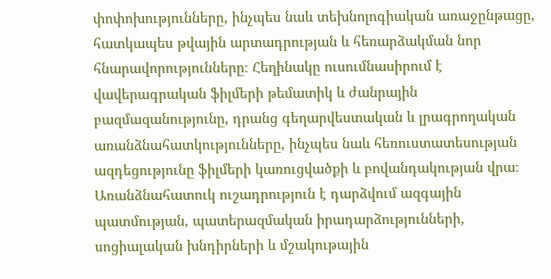փոփոխությունները, ինչպես նաև տեխնոլոգիական առաջընթացը, հատկապես թվային արտադրության և հեռարձակման նոր հնարավորությունները։ Հեղինակը ուսումնասիրում է վավերագրական ֆիլմերի թեմատիկ և ժանրային բազմազանությունը, դրանց գեղարվեստական և լրագրողական առանձնահատկությունները, ինչպես նաև հեռուստատեսության ազդեցությունը ֆիլմերի կառուցվածքի և բովանդակության վրա։ Առանձնահատուկ ուշադրություն է դարձվում ազգային պատմության, պատերազմական իրադարձությունների, սոցիալական խնդիրների և մշակութային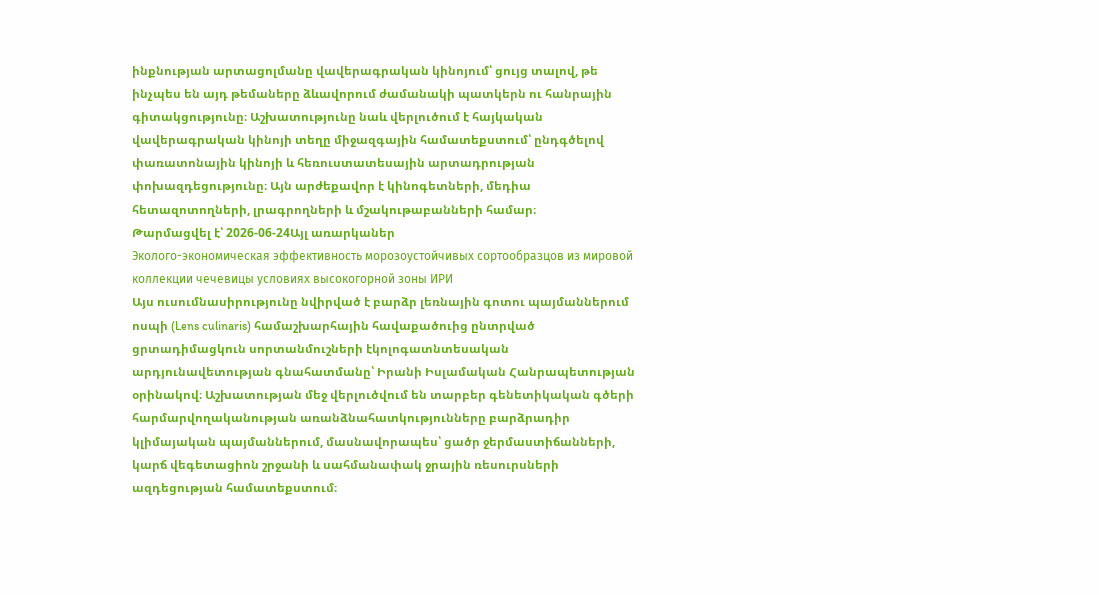ինքնության արտացոլմանը վավերագրական կինոյում՝ ցույց տալով, թե ինչպես են այդ թեմաները ձևավորում ժամանակի պատկերն ու հանրային գիտակցությունը։ Աշխատությունը նաև վերլուծում է հայկական վավերագրական կինոյի տեղը միջազգային համատեքստում՝ ընդգծելով փառատոնային կինոյի և հեռուստատեսային արտադրության փոխազդեցությունը։ Այն արժեքավոր է կինոգետների, մեդիա հետազոտողների, լրագրողների և մշակութաբանների համար։
Թարմացվել է՝ 2026-06-24Այլ առարկաներ
Эколого-экономическая эффективность морозоустойчивых сортообразцов из мировой коллекции чечевицы условиях высокогорной зоны ИРИ
Այս ուսումնասիրությունը նվիրված է բարձր լեռնային գոտու պայմաններում ոսպի (Lens culinaris) համաշխարհային հավաքածուից ընտրված ցրտադիմացկուն սորտանմուշների էկոլոգատնտեսական արդյունավետության գնահատմանը՝ Իրանի Իսլամական Հանրապետության օրինակով։ Աշխատության մեջ վերլուծվում են տարբեր գենետիկական գծերի հարմարվողականության առանձնահատկությունները բարձրադիր կլիմայական պայմաններում, մասնավորապես՝ ցածր ջերմաստիճանների, կարճ վեգետացիոն շրջանի և սահմանափակ ջրային ռեսուրսների ազդեցության համատեքստում։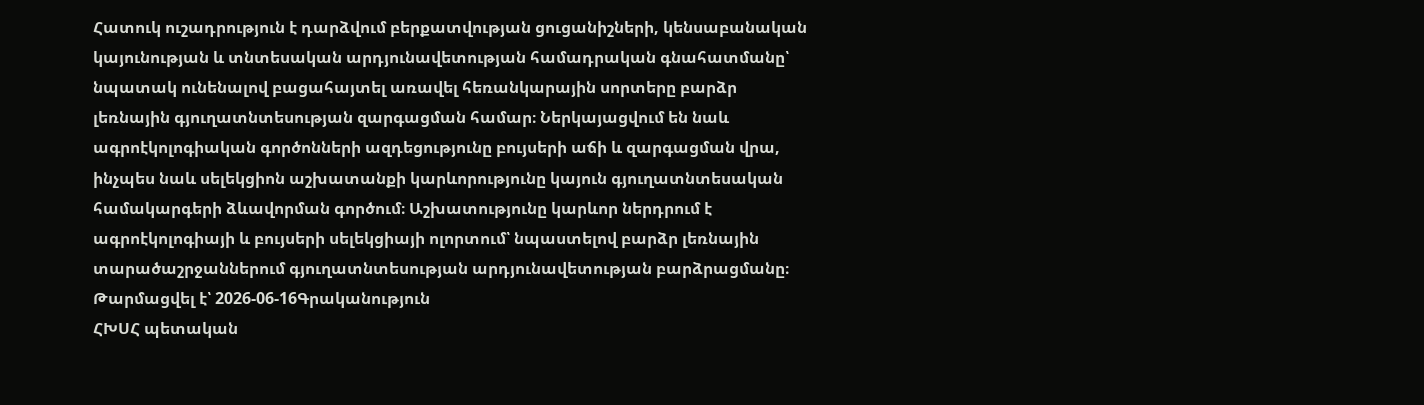Հատուկ ուշադրություն է դարձվում բերքատվության ցուցանիշների, կենսաբանական կայունության և տնտեսական արդյունավետության համադրական գնահատմանը՝ նպատակ ունենալով բացահայտել առավել հեռանկարային սորտերը բարձր լեռնային գյուղատնտեսության զարգացման համար։ Ներկայացվում են նաև ագրոէկոլոգիական գործոնների ազդեցությունը բույսերի աճի և զարգացման վրա, ինչպես նաև սելեկցիոն աշխատանքի կարևորությունը կայուն գյուղատնտեսական համակարգերի ձևավորման գործում։ Աշխատությունը կարևոր ներդրում է ագրոէկոլոգիայի և բույսերի սելեկցիայի ոլորտում՝ նպաստելով բարձր լեռնային տարածաշրջաններում գյուղատնտեսության արդյունավետության բարձրացմանը։
Թարմացվել է՝ 2026-06-16Գրականություն
ՀԽՍՀ պետական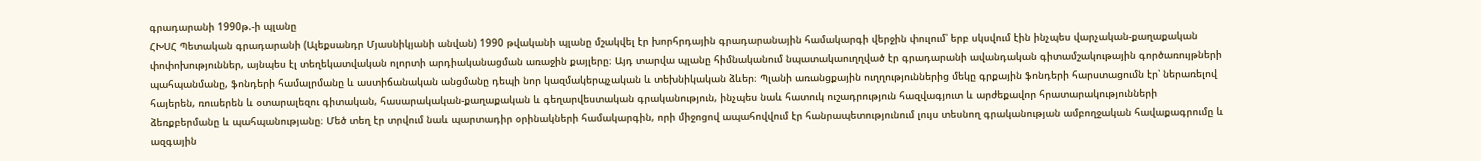գրադարանի 1990թ.-ի պլանը
ՀԽՍՀ Պետական գրադարանի (Ալեքսանդր Մյասնիկյանի անվան) 1990 թվականի պլանը մշակվել էր խորհրդային գրադարանային համակարգի վերջին փուլում՝ երբ սկսվում էին ինչպես վարչական-քաղաքական փոփոխություններ, այնպես էլ տեղեկատվական ոլորտի արդիականացման առաջին քայլերը։ Այդ տարվա պլանը հիմնականում նպատակաուղղված էր գրադարանի ավանդական գիտամշակութային գործառույթների պահպանմանը, ֆոնդերի համալրմանը և աստիճանական անցմանը դեպի նոր կազմակերպչական և տեխնիկական ձևեր։ Պլանի առանցքային ուղղություններից մեկը գրքային ֆոնդերի հարստացումն էր՝ ներառելով հայերեն, ռուսերեն և օտարալեզու գիտական, հասարակական-քաղաքական և գեղարվեստական գրականություն, ինչպես նաև հատուկ ուշադրություն հազվագյուտ և արժեքավոր հրատարակությունների ձեռքբերմանը և պահպանությանը։ Մեծ տեղ էր տրվում նաև պարտադիր օրինակների համակարգին, որի միջոցով ապահովվում էր հանրապետությունում լույս տեսնող գրականության ամբողջական հավաքագրումը և ազգային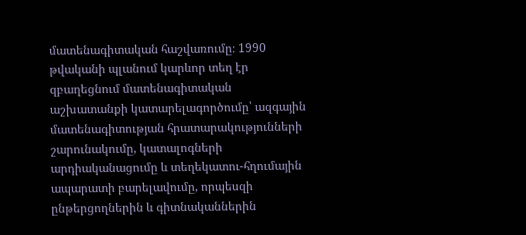մատենագիտական հաշվառումը։ 1990 թվականի պլանում կարևոր տեղ էր զբաղեցնում մատենագիտական աշխատանքի կատարելագործումը՝ ազգային մատենագիտության հրատարակությունների շարունակումը, կատալոգների արդիականացումը և տեղեկատու-հղումային ապարատի բարելավումը, որպեսզի ընթերցողներին և գիտնականներին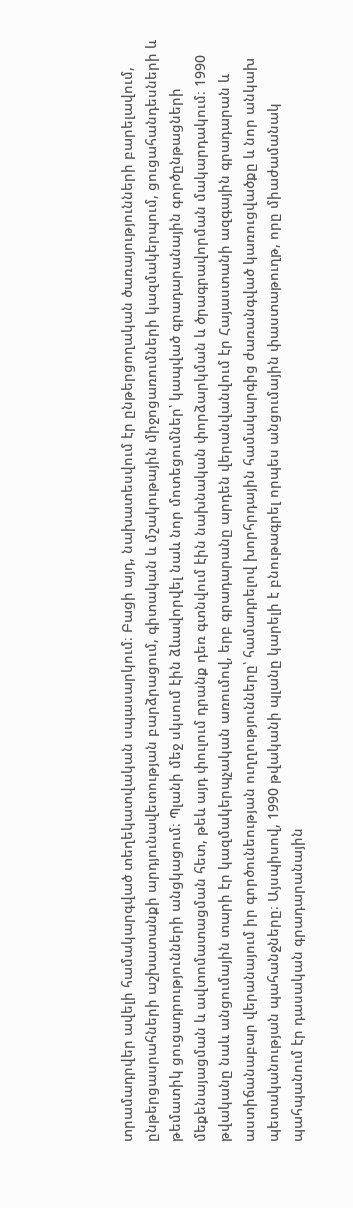տրամադրվեր ավելի համակարգված տեղեկատվական սպասարկում։ Բացի այդ, նախատեսվում էր ընթերցողական ծառայությունների բարելավում, ընթերցասրահների աշխատանքի արդյունավետության բարձրացում, գիտական և մշակութային միջոցառումների կազմակերպում, ցուցահանդեսների և թեմատիկ ցուցադրությունների անցկացում։ Պլանի մեջ սկսում էին ձևավորվել նաև նոր մոտեցումներ՝ կապված գրադարանային գործընթացների մեքենայացման և ավտոմատացման հետ, թեև այդ փուլում դրանք դեռ գտնվում էին նախնական փորձարկման և ծրագրավորման մակարդակում։ 1990 թվականը նաև անցումային տարի էր կազմակերպչական առումով, երբ գրադարանը արդեն վերանվանվում էր Հայաստանի ազգային գրադարան և աստիճանաբար վերանայում իր գործունեության ուղղությունները՝ համադրելով խորհրդային համակարգից ժառանգված կառուցվածքը և նոր անկախ պետականության պահանջները։ Այսպիսով, 1990 թվականի պլանը կարելի է բնութագրել որպես անցումային փաստաթուղթ, որը միաժամանակ պահպանում էր դասական գրադարանային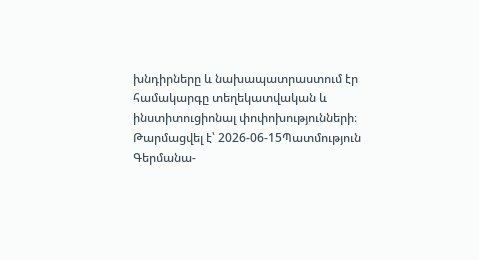խնդիրները և նախապատրաստում էր համակարգը տեղեկատվական և ինստիտուցիոնալ փոփոխությունների։
Թարմացվել է՝ 2026-06-15Պատմություն
Գերմանա-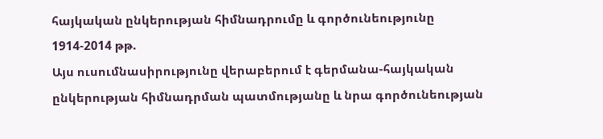հայկական ընկերության հիմնադրումը և գործունեությունը 1914-2014 թթ.
Այս ուսումնասիրությունը վերաբերում է գերմանա-հայկական ընկերության հիմնադրման պատմությանը և նրա գործունեության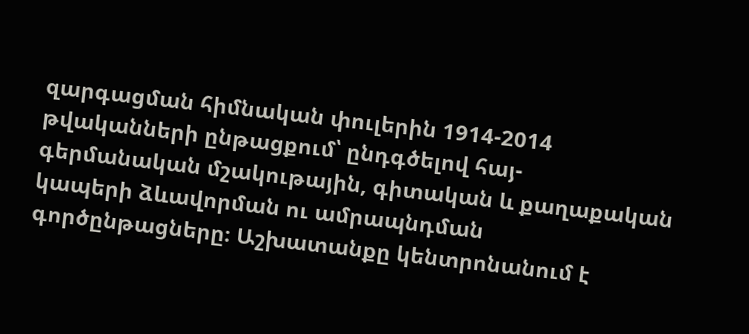զարգացման հիմնական փուլերին 1914-2014 թվականների ընթացքում՝ ընդգծելով հայ-գերմանական մշակութային, գիտական և քաղաքական կապերի ձևավորման ու ամրապնդման գործընթացները։ Աշխատանքը կենտրոնանում է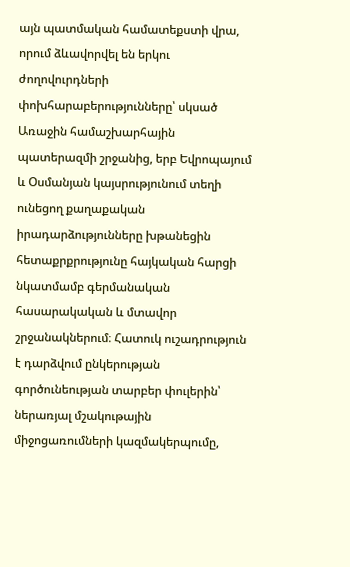այն պատմական համատեքստի վրա, որում ձևավորվել են երկու ժողովուրդների փոխհարաբերությունները՝ սկսած Առաջին համաշխարհային պատերազմի շրջանից, երբ Եվրոպայում և Օսմանյան կայսրությունում տեղի ունեցող քաղաքական իրադարձությունները խթանեցին հետաքրքրությունը հայկական հարցի նկատմամբ գերմանական հասարակական և մտավոր շրջանակներում։ Հատուկ ուշադրություն է դարձվում ընկերության գործունեության տարբեր փուլերին՝ ներառյալ մշակութային միջոցառումների կազմակերպումը,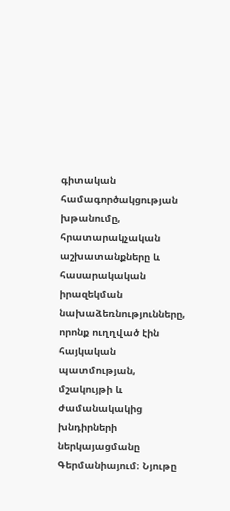գիտական համագործակցության խթանումը, հրատարակչական աշխատանքները և հասարակական իրազեկման նախաձեռնությունները, որոնք ուղղված էին հայկական պատմության, մշակույթի և ժամանակակից խնդիրների ներկայացմանը Գերմանիայում։ Նյութը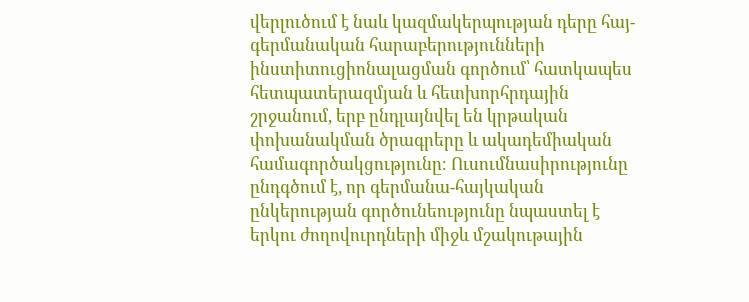վերլուծում է նաև կազմակերպության դերը հայ-գերմանական հարաբերությունների ինստիտուցիոնալացման գործում՝ հատկապես հետպատերազմյան և հետխորհրդային շրջանում, երբ ընդլայնվել են կրթական փոխանակման ծրագրերը և ակադեմիական համագործակցությունը։ Ուսումնասիրությունը ընդգծում է, որ գերմանա-հայկական ընկերության գործունեությունը նպաստել է երկու ժողովուրդների միջև մշակութային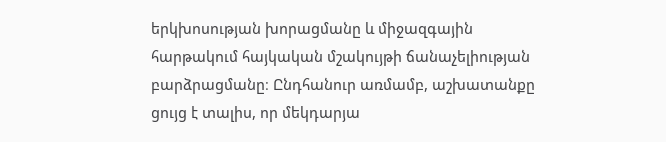երկխոսության խորացմանը և միջազգային հարթակում հայկական մշակույթի ճանաչելիության բարձրացմանը։ Ընդհանուր առմամբ, աշխատանքը ցույց է տալիս, որ մեկդարյա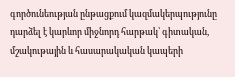գործունեության ընթացքում կազմակերպությունը դարձել է կարևոր միջնորդ հարթակ՝ գիտական, մշակութային և հասարակական կապերի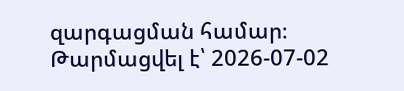զարգացման համար։
Թարմացվել է՝ 2026-07-02